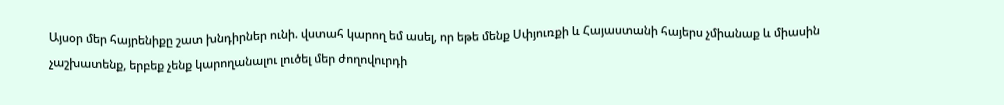Այսօր մեր հայրենիքը շատ խնդիրներ ունի. վստահ կարող եմ ասել, որ եթե մենք Սփյուռքի և Հայաստանի հայերս չմիանաք և միասին չաշխատենք, երբեք չենք կարողանալու լուծել մեր ժողովուրդի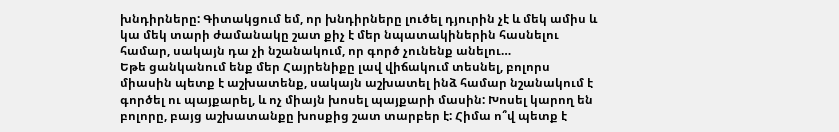խնդիրները: Գիտակցում եմ, որ խնդիրները լուծել դյուրին չէ և մեկ ամիս և կա մեկ տարի ժամանակը շատ քիչ է մեր նպատակիներին հասնելու համար, սակայն դա չի նշանակում, որ գործ չունենք անելու…
Եթե ցանկանում ենք մեր Հայրենիքը լավ վիճակում տեսնել, բոլորս միասին պետք է աշխատենք, սակայն աշխատել ինձ համար նշանակում է գործել ու պայքարել, և ոչ միայն խոսել պայքարի մասին: Խոսել կարող են բոլորը, բայց աշխատանքը խոսքից շատ տարբեր է: Հիմա ո՞վ պետք է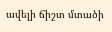ավելի ճիշտ մտածի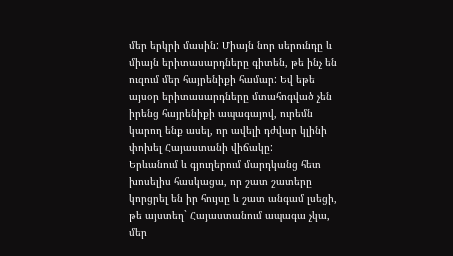մեր երկրի մասին: Միայն նոր սերունդը և միայն երիտասարդները գիտեն, թե ինչ են ուզում մեր հայրենիքի համար: Եվ եթե այսօր երիտասարդները մտահոգված չեն իրենց հայրենիքի ապագայով, ուրեմն կարող ենք ասել, որ ավելի դժվար կլինի փոխել Հայաստանի վիճակը:
Երևանում և գյուղերում մարդկանց հետ խոսելիս հասկացա, որ շատ շատերը կորցրել են իր հույսը և շատ անգամ լսեցի, թե այստեղ` Հայաստանում ապագա չկա, մեր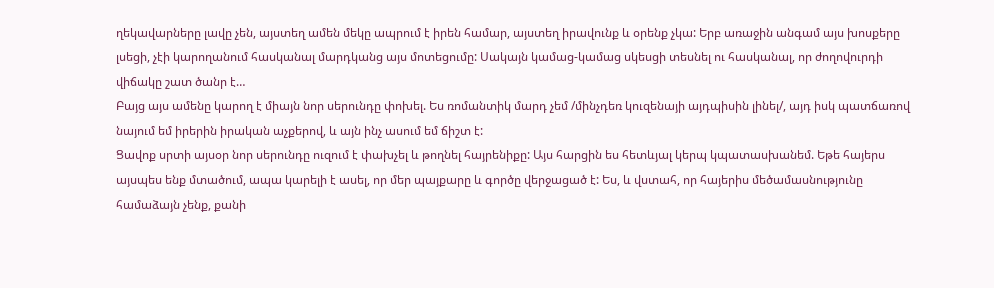ղեկավարները լավը չեն, այստեղ ամեն մեկը ապրում է իրեն համար, այստեղ իրավունք և օրենք չկա: Երբ առաջին անգամ այս խոսքերը լսեցի, չէի կարողանում հասկանալ մարդկանց այս մոտեցումը: Սակայն կամաց-կամաց սկեսցի տեսնել ու հասկանալ, որ ժողովուրդի վիճակը շատ ծանր է…
Բայց այս ամենը կարող է միայն նոր սերունդը փոխել. Ես ռոմանտիկ մարդ չեմ /մինչդեռ կուզենայի այդպիսին լինել/, այդ իսկ պատճառով նայում եմ իրերին իրական աչքերով, և այն ինչ ասում եմ ճիշտ է:
Ցավոք սրտի այսօր նոր սերունդը ուզում է փախչել և թողնել հայրենիքը: Այս հարցին ես հետևյալ կերպ կպատասխանեմ. Եթե հայերս այսպես ենք մտածում, ապա կարելի է ասել, որ մեր պայքարը և գործը վերջացած է: Ես, և վստահ, որ հայերիս մեծամասնությունը համաձայն չենք, քանի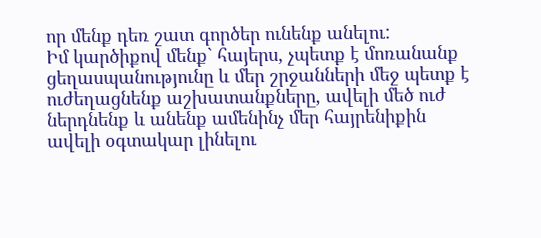որ մենք դեռ շատ գործեր ունենք անելու:
Իմ կարծիքով մենք` հայերս, չպետք է մոռանանք ցեղասպանությունը և մեր շրջանների մեջ պետք է ուժեղացնենք աշխատանքները, ավելի մեծ ուժ ներդնենք և անենք ամենինչ մեր հայրենիքին ավելի օգտակար լինելու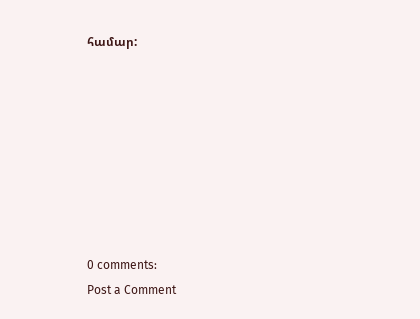համար:








0 comments:
Post a Comment